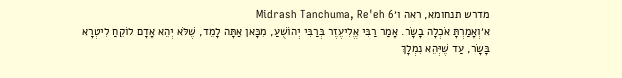מדרש תנחומא, ראה ו׳Midrash Tanchuma, Re'eh 6
א׳וְאָמַרְתָּ אֹכְלָה בָשָׂר. אָמַר רַבִּי אֱלִיעֶזֶר בְּרַבִּי יְהוֹשֻׁעַ, מִכָּאן אַתָּה לָמֵד, שֶׁלֹּא יְהֵא אָדָם לוֹקֵחַ לִיטְרָא בָּשָׂר, עַד שֶׁיְּהֵא נִמְלָךְ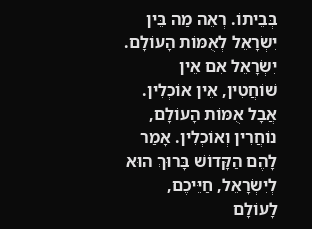בְּבֵיתוֹ. רְאֵה מַה בֵּין יִשְׂרָאֵל לְאֻמּוֹת הָעוֹלָם. יִשְׂרָאֵל אִם אֵין שׁוֹחֲטִין, אֵין אוֹכְלִין. אֲבָל אֻמּוֹת הָעוֹלָם, נוֹחֲרִין וְאוֹכְלִין. אָמַר לָהֶם הַקָּדוֹשׁ בָּרוּךְ הוּא לְיִשְׂרָאֵל, חַיֵּיכֶם, לָעוֹלָם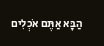הַבָּא אַתֶּם אֹכְלִים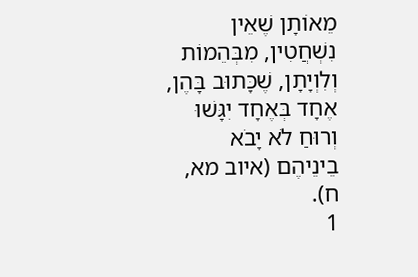מֵאוֹתָן שֶׁאֵין נִשְׁחֲטִין, מִבְּהֵמוֹת וְלִוְיָתָן, שֶׁכָּתוּב בָּהֶן, אֶחָד בְּאֶחָד יִגָּשׁוּ וְרוּחַ לֹא יָבֹא בֵינֵיהֶם (איוב מא, ח).
1